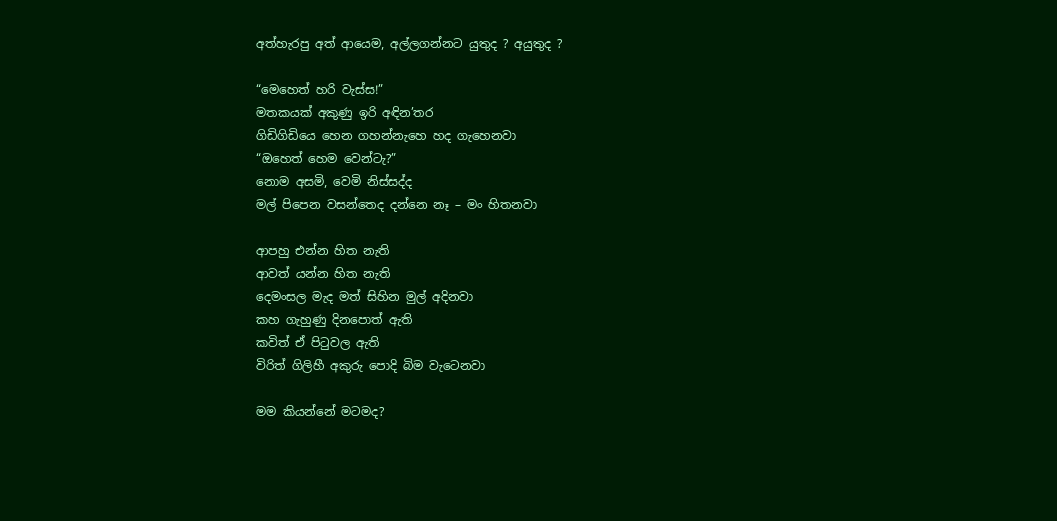අත්හැරපු අත් ආයෙම, අල්ලගන්නට යුතුද ? අයුතුද ?

“මෙහෙත් හරි වැස්ස!”
මතකයක් අකුණු ඉරි අඳින’තර
ගිඩිගිඩියෙ හෙන ගහන්නැහෙ හද ගැහෙනවා
“ඔහෙත් හෙම වෙන්ටැ?”
නොම අසමි, වෙමි නිස්සද්ද
මල් පිපෙන වසන්තෙද දන්නෙ නෑ – මං හිතනවා

ආපහු එන්න හිත නැති
ආවත් යන්න හිත නැති
දෙමංසල මැද මත් සිහින මුල් අදිනවා
කහ ගැහුණු දිනපොත් ඇති
කවිත් ඒ පිටුවල ඇති
විරිත් ගිලිහී අකුරු පොදි බිම වැටෙනවා

මම කියන්නේ මටමද?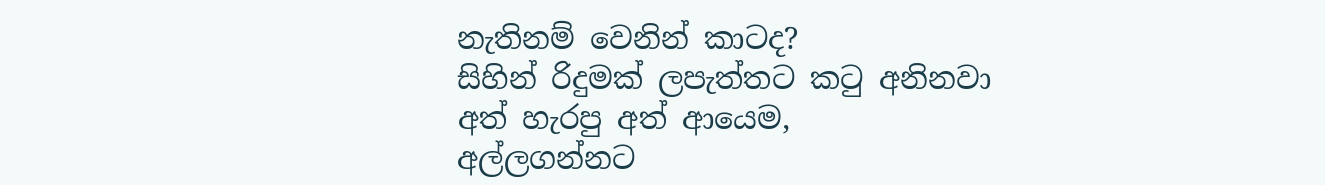නැතිනම් වෙනින් කාටද?
සිහින් රිදුමක් ලපැත්තට කටු අනිනවා
අත් හැරපු අත් ආයෙම,
අල්ලගන්නට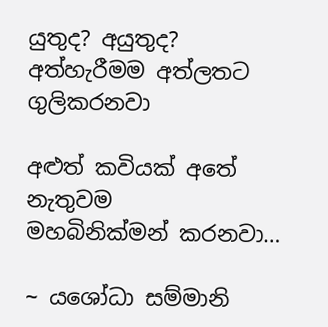යුතුද? අයුතුද?
අත්හැරීමම අත්ලතට ගුලිකරනවා

අළුත් කවියක් අතේ නැතුවම
මහබිනික්මන් කරනවා…

~ යශෝධා සම්මානි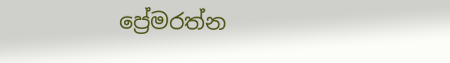ප්‍රේමරත්න